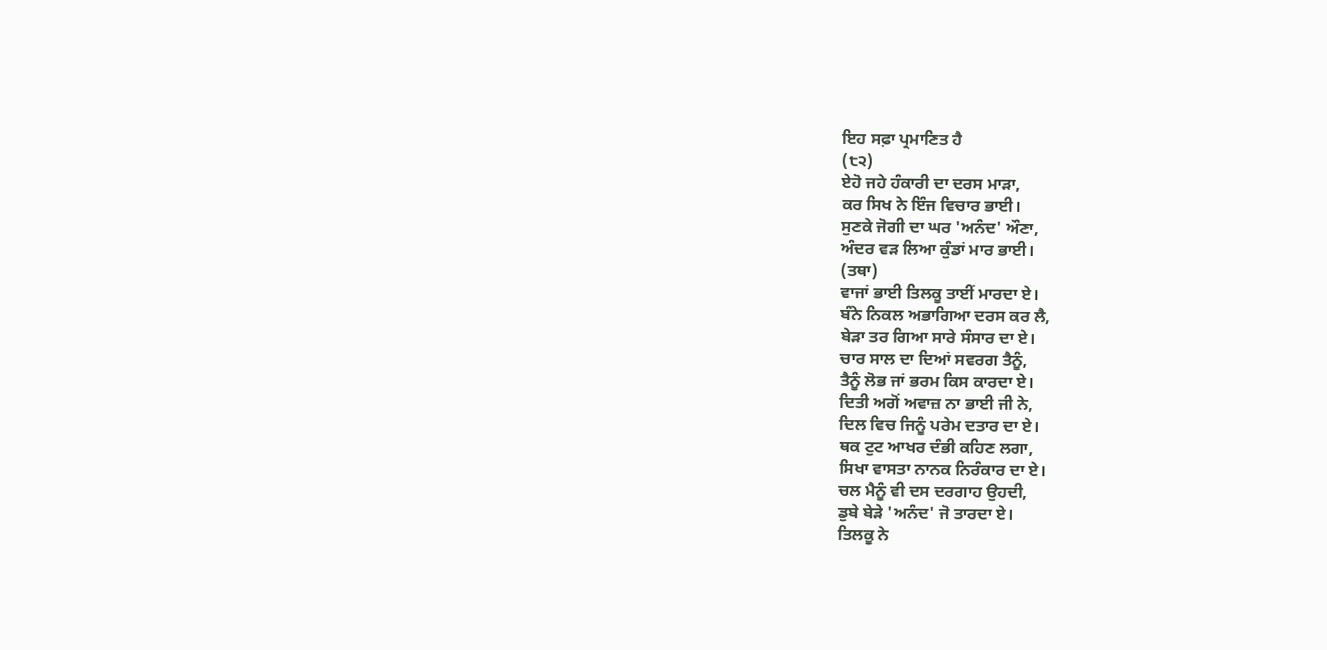ਇਹ ਸਫ਼ਾ ਪ੍ਰਮਾਣਿਤ ਹੈ
(੮੨)
ਏਹੋ ਜਹੇ ਹੰਕਾਰੀ ਦਾ ਦਰਸ ਮਾੜਾ,
ਕਰ ਸਿਖ ਨੇ ਇੰਜ ਵਿਚਾਰ ਭਾਈ।
ਸੁਣਕੇ ਜੋਗੀ ਦਾ ਘਰ 'ਅਨੰਦ' ਔਣਾ,
ਅੰਦਰ ਵੜ ਲਿਆ ਕੁੰਡਾਂ ਮਾਰ ਭਾਈ।
(ਤਥਾ)
ਵਾਜਾਂ ਭਾਈ ਤਿਲਕੂ ਤਾਈਂ ਮਾਰਦਾ ਏ।
ਬੰਨੇ ਨਿਕਲ ਅਭਾਗਿਆ ਦਰਸ ਕਰ ਲੈ,
ਬੇੜਾ ਤਰ ਗਿਆ ਸਾਰੇ ਸੰਸਾਰ ਦਾ ਏ।
ਚਾਰ ਸਾਲ ਦਾ ਦਿਆਂ ਸਵਰਗ ਤੈਨੂੰ,
ਤੈਨੂੰ ਲੋਭ ਜਾਂ ਭਰਮ ਕਿਸ ਕਾਰਦਾ ਏ।
ਦਿਤੀ ਅਗੋਂ ਅਵਾਜ਼ ਨਾ ਭਾਈ ਜੀ ਨੇ,
ਦਿਲ ਵਿਚ ਜਿਨੂੰ ਪਰੇਮ ਦਤਾਰ ਦਾ ਏ।
ਥਕ ਟੁਟ ਆਖਰ ਦੰਭੀ ਕਹਿਣ ਲਗਾ,
ਸਿਖਾ ਵਾਸਤਾ ਨਾਨਕ ਨਿਰੰਕਾਰ ਦਾ ਏ।
ਚਲ ਮੈਨੂੰ ਵੀ ਦਸ ਦਰਗਾਹ ਉਹਦੀ,
ਡੁਬੇ ਬੇੜੇ 'ਅਨੰਦ' ਜੋ ਤਾਰਦਾ ਏ।
ਤਿਲਕੂ ਨੇ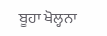ਬੂਹਾ ਖੋਲ੍ਹਨਾ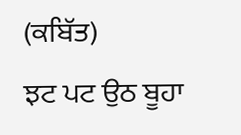(ਕਬਿੱਤ)
ਝਟ ਪਟ ਉਠ ਬੂਹਾ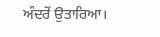ਅੰਦਰੋਂ ਉਤਾਰਿਆ।